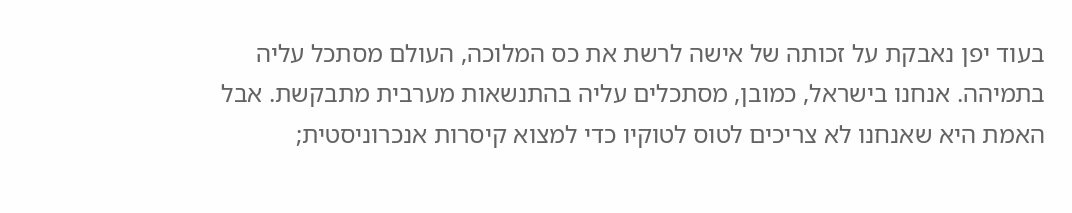בעוד יפן נאבקת על זכותה של אישה לרשת את כס המלוכה, העולם מסתכל עליה בתמיהה. אנחנו בישראל, כמובן, מסתכלים עליה בהתנשאות מערבית מתבקשת. אבל האמת היא שאנחנו לא צריכים לטוס לטוקיו כדי למצוא קיסרות אנכרוניסטית;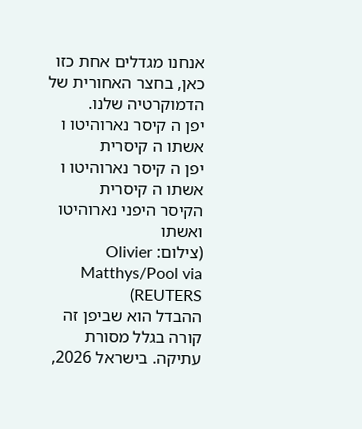אנחנו מגדלים אחת כזו כאן, בחצר האחורית של הדמוקרטיה שלנו.
יפן ה קיסר נארוהיטו ו אשתו ה קיסרית
יפן ה קיסר נארוהיטו ו אשתו ה קיסרית
הקיסר היפני נארוהיטו ואשתו
(צילום: Olivier Matthys/Pool via REUTERS)
ההבדל הוא שביפן זה קורה בגלל מסורת עתיקה. בישראל 2026,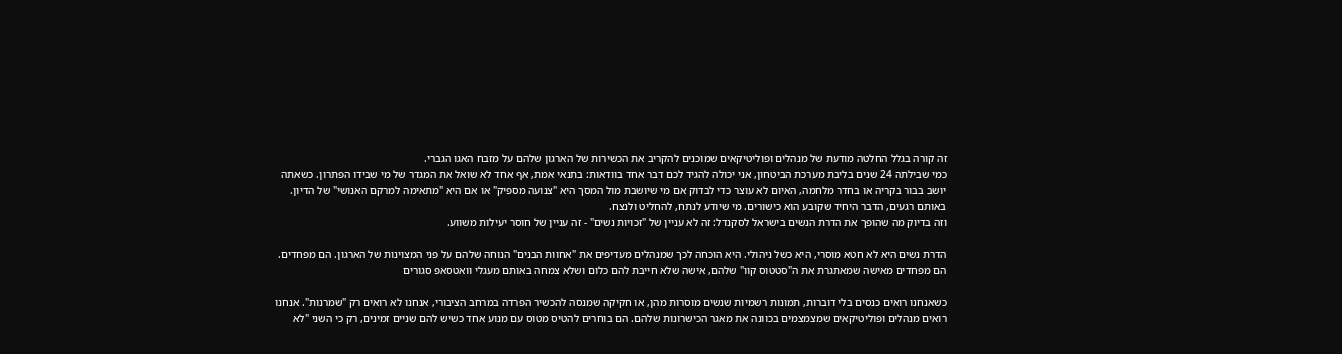זה קורה בגלל החלטה מודעת של מנהלים ופוליטיקאים שמוכנים להקריב את הכשירות של הארגון שלהם על מזבח האגו הגברי.
כמי שבילתה 24 שנים בליבת מערכת הביטחון, אני יכולה להגיד לכם דבר אחד בוודאות: בתנאי אמת, אף אחד לא שואל את המגדר של מי שבידו הפתרון. כשאתה יושב בבור בקריה או בחדר מלחמה, האיום לא עוצר כדי לבדוק אם מי שיושבת מול המסך היא "צנועה מספיק" או אם היא "מתאימה למרקם האנושי" של הדיון. באותם רגעים, הדבר היחיד שקובע הוא כישורים. מי שיודע לנתח, להחליט ולנצח.
וזה בדיוק מה שהופך את הדרת הנשים בישראל לסקנדל: זה לא עניין של "זכויות נשים" - זה עניין של חוסר יעילות משווע.

הדרת נשים היא לא חטא מוסרי, היא כשל ניהולי. היא הוכחה לכך שמנהלים מעדיפים את "אחוות הבנים" הנוחה שלהם על פני המצוינות של הארגון. הם מפחדים. הם מפחדים מאישה שמאתגרת את ה"סטטוס קוו" שלהם, אישה שלא חייבת להם כלום ושלא צמחה באותם מעגלי וואטסאפ סגורים

כשאנחנו רואים כנסים בלי דוברות, תמונות רשמיות שנשים מוסרות מהן, או חקיקה שמנסה להכשיר הפרדה במרחב הציבורי, אנחנו לא רואים רק "שמרנות". אנחנו רואים מנהלים ופוליטיקאים שמצמצמים בכוונה את מאגר הכישרונות שלהם. הם בוחרים להטיס מטוס עם מנוע אחד כשיש להם שניים זמינים, רק כי השני "לא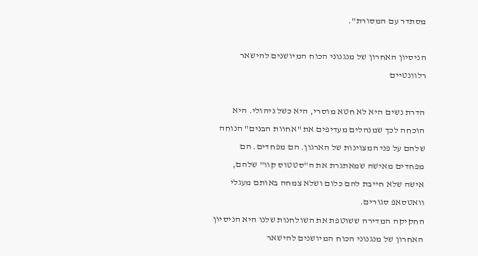מסתדר עם המסורת".

הניסיון האחרון של מנגנוני הכוח המיושנים להישאר רלוונטיים

הדרת נשים היא לא חטא מוסרי, היא כשל ניהולי. היא הוכחה לכך שמנהלים מעדיפים את "אחוות הבנים" הנוחה שלהם על פני המצוינות של הארגון. הם מפחדים. הם מפחדים מאישה שמאתגרת את ה"סטטוס קוו" שלהם, אישה שלא חייבת להם כלום ושלא צמחה באותם מעגלי וואטסאפ סגורים.
החקיקה המדירה ששוטפת את השולחנות שלנו היא הניסיון האחרון של מנגנוני הכוח המיושנים להישאר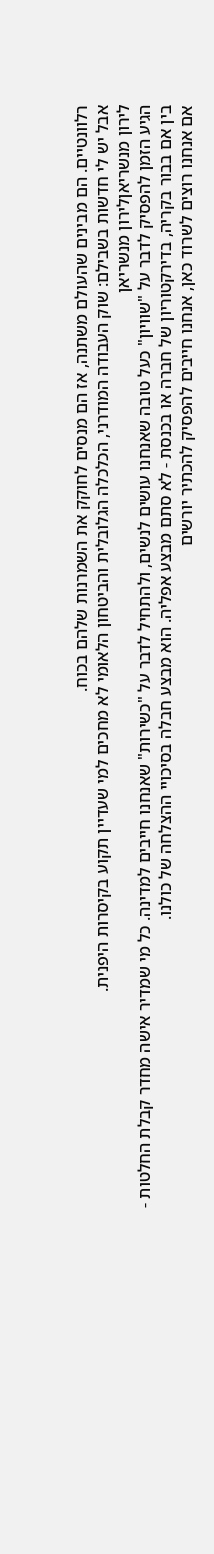רלוונטיים. הם מבינים שהעולם משתנה, אז הם מנסים לחוקק את השמרנות שלהם בכוח.
אבל יש לי חדשות בשבילם: שוק העבודה המודרני, הכלכלה הגלובלית והביטחון הלאומי לא מחכים למי שעדיין תקוע בקיסרות היפנית.
לירון מנשריאןלירון מנשריאן
הגיע הזמן להפסיק לדבר על "שוויון" כעל טובה שאנחנו עושים לנשים, ולהתחיל לדבר על "כשירות" שאנחנו חייבים למדינה. כל מי שמדיר אישה מחדר קבלת החלטות - בין אם בבור בקריה, בדירקטוריון של חברה או בכנסת - לא סתם מבצע אפליה. הוא מבצע חבלה בסיכויי ההצלחה של כולנו.
אם אנחנו רוצים לשרוד כאן, אנחנו חייבים להפסיק להכתיר יורשים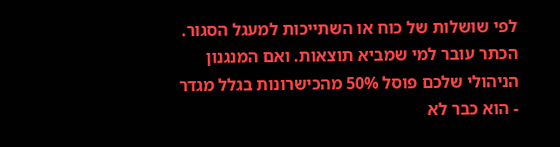לפי שושלות של כוח או השתייכות למעגל הסגור. הכתר עובר למי שמביא תוצאות. ואם המנגנון הניהולי שלכם פוסל 50% מהכישרונות בגלל מגדר - הוא כבר לא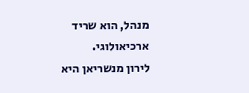מנהל, הוא שריד ארכיאולוגי.
לירון מנשריאן היא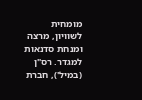מומחית לשוויון, מרצה ומנחת סדנאות למגדר. רס"ן (במיל'), חברת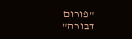"פורום דבורה"